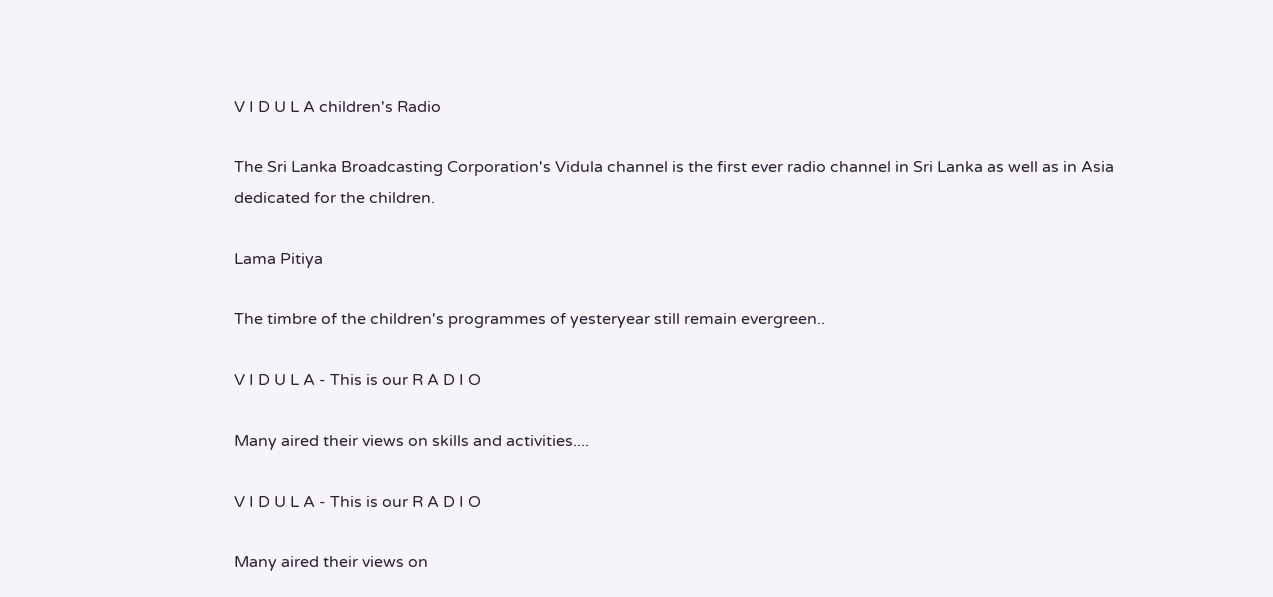V I D U L A children's Radio

The Sri Lanka Broadcasting Corporation's Vidula channel is the first ever radio channel in Sri Lanka as well as in Asia dedicated for the children.

Lama Pitiya

The timbre of the children's programmes of yesteryear still remain evergreen..

V I D U L A - This is our R A D I O

Many aired their views on skills and activities....

V I D U L A - This is our R A D I O

Many aired their views on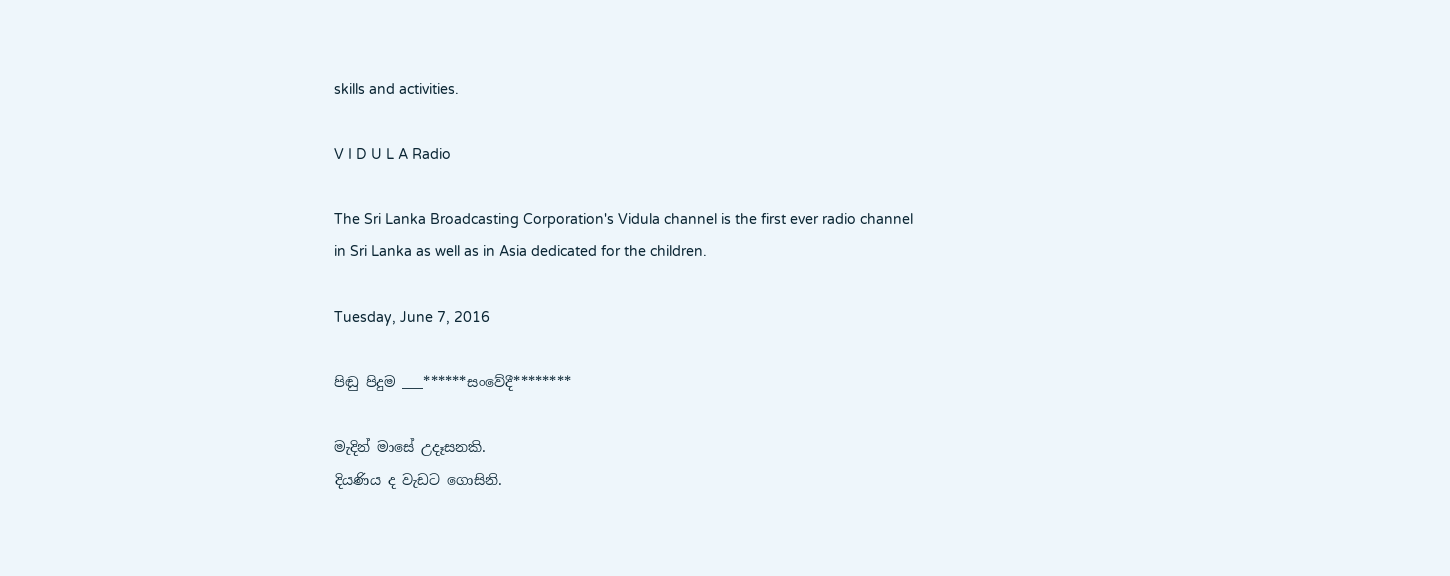skills and activities.

V I D U L A Radio

The Sri Lanka Broadcasting Corporation's Vidula channel is the first ever radio channel in Sri Lanka as well as in Asia dedicated for the children.

Tuesday, June 7, 2016

පිඬු පිදුම ___******සංවේදී********

මැදින් මාසේ උදෑසනකි.
දියණිය ද වැඩට ගොසිනි.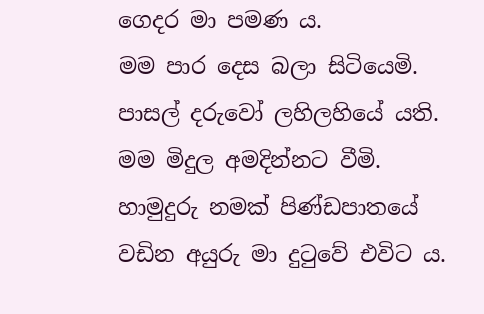ගෙදර මා පමණ ය.
මම පාර දෙස බලා සිටියෙමි. පාසල් දරුවෝ ලහිලහියේ යති.
මම මිදුල අමදින්නට වීමි.
හාමුදුරු නමක් පිණ්ඩපාතයේ වඩින අයුරු මා දුටුවේ එවිට ය.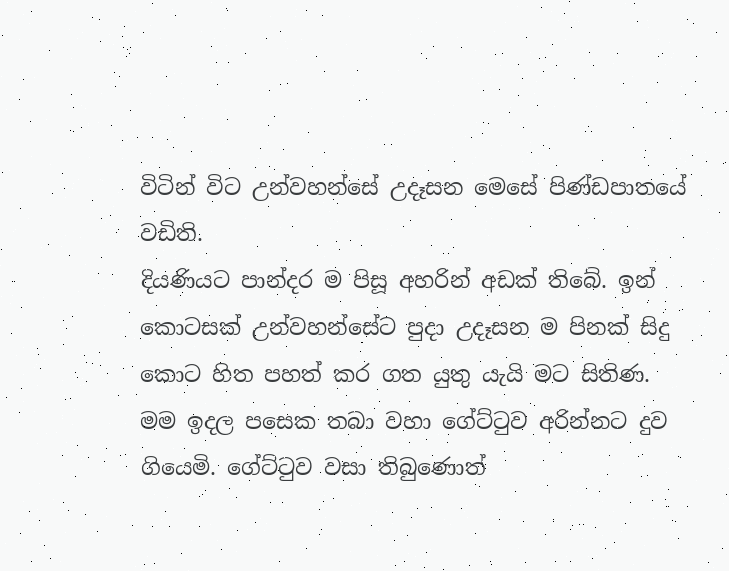විටින් විට උන්වහන්සේ උදෑසන මෙසේ පිණ්ඩපාතයේ වඩිති.
දියණියට පාන්දර ම පිසූ අහරින් අඩක් තිබේ. ඉන් කොටසක් උන්වහන්සේට පුදා උදෑසන ම පිනක් සිදු කොට හිත පහත් කර ගත යුතු යැයි මට සිතිණ.
මම ඉදල පසෙක තබා වහා ගේට්ටුව අරින්නට දුව ගියෙමි. ගේට්ටුව වසා තිබුණොත්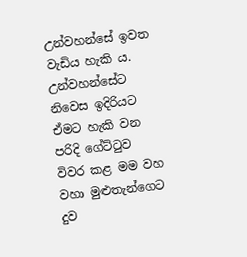උන්වහන්සේ ඉවත වැඩිය හැකි ය.
උන්වහන්සේට නිවෙස ඉදිරියට ඒමට හැකි වන පරිදි ගේට්ටුව විවර කළ මම වහ වහා මුළුතැන්ගෙට දුව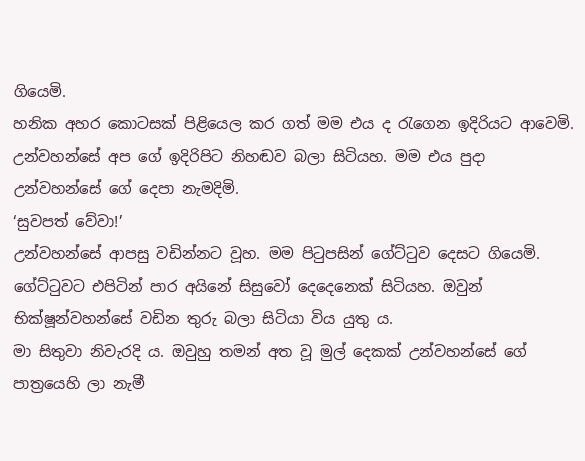ගියෙමි.
හනික අහර කොටසක් පිළියෙල කර ගත් මම එය ද රැගෙන ඉදිරියට ආවෙමි. උන්වහන්සේ අප ගේ ඉදිරිපිට නිහඬව බලා සිටියහ. මම එය පුදා උන්වහන්සේ ගේ දෙපා නැමදිමි.
‘සුවපත් වේවා!’
උන්වහන්සේ ආපසු වඩින්නට වූහ. මම පිටුපසින් ගේට්ටුව දෙසට ගියෙමි.
ගේට්ටුවට එපිටින් පාර අයිනේ සිසුවෝ දෙදෙනෙක් සිටියහ. ඔවුන් භික්ෂූන්වහන්සේ වඩින තුරු බලා සිටියා විය යුතු ය.
මා සිතුවා නිවැරදි ය. ඔවුහු තමන් අත වූ මුල් දෙකක් උන්වහන්සේ ගේ පාත්‍රයෙහි ලා නැමී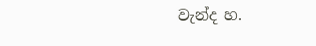වැන්ද හ.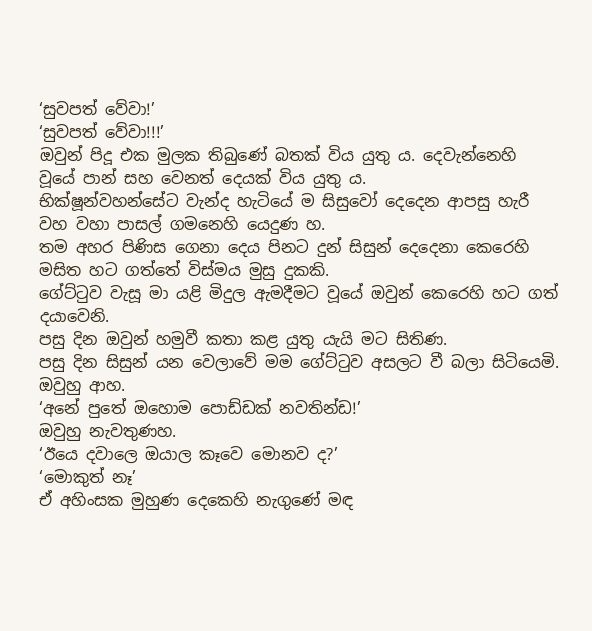‘සුවපත් වේවා!’
‘සුවපත් වේවා!!!’
ඔවුන් පිදූ එක මුලක තිබුණේ බතක් විය යුතු ය. දෙවැන්නෙහි වූයේ පාන් සහ වෙනත් දෙයක් විය යුතු ය.
භික්ෂූන්වහන්සේට වැන්ද හැටියේ ම සිසුවෝ දෙදෙන ආපසු හැරී වහ වහා පාසල් ගමනෙහි යෙදුණ හ.
තම අහර පිණිස ගෙනා දෙය පිනට දුන් සිසුන් දෙදෙනා කෙරෙහි මසිත හට ගත්තේ විස්මය මුසු දුකකි.
ගේට්ටුව වැසූ මා යළි මිදුල ඇමදීමට වූයේ ඔවුන් කෙරෙහි හට ගත් දයාවෙනි.
පසු දින ඔවුන් හමුවී කතා කළ යුතු යැයි මට සිතිණ.
පසු දින සිසුන් යන වෙලාවේ මම ගේට්ටුව අසලට වී බලා සිටියෙමි.
ඔවුහු ආහ.
‘අනේ පුතේ ඔහොම පොඩ්ඩක් නවතින්ඩ!’
ඔවුහු නැවතුණහ.
‘ඊයෙ දවාලෙ ඔයාල කෑවෙ මොනව ද?’
‘මොකුත් නෑ’
ඒ අහිංසක මුහුණ දෙකෙහි නැගුණේ මඳ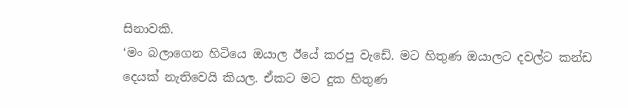සිනාවකි.
‘මං බලාගෙන හිටියෙ ඔයාල ඊයේ කරපු වැඩේ. මට හිතුණ ඔයාලට දවල්ට කන්ඩ දෙයක් නැතිවෙයි කියල. ඒකට මට දුක හිතුණ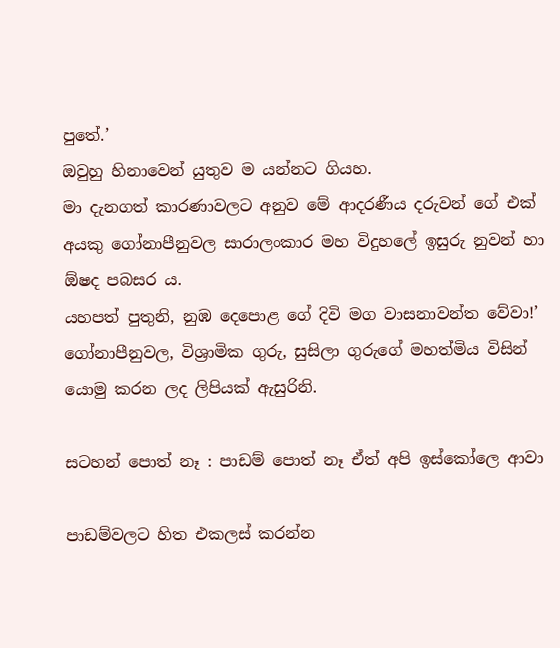පුතේ.’
ඔවුහු හිනාවෙන් යුතුව ම යන්නට ගියහ.
මා දැනගත් කාරණාවලට අනුව මේ ආදරණීය දරුවන් ගේ එක් අයකු ගෝනාපීනුවල සාරාලංකාර මහ විදුහලේ ඉසුරු නුවන් හා ඕෂද පබසර ය.
යහපත් පුතුනි, නුඹ දෙපොළ ගේ දිවි මග වාසනාවන්ත වේවා!’
ගෝනාපීනුවල, විශ්‍රාමික ගුරු, සුසිලා ගුරුගේ මහත්මිය විසින් යොමු කරන ලද ලිපියක් ඇසුරිනි.

සටහන් පොත් නෑ : පාඩම් පොත් නෑ ඒත් අපි ඉස්කෝලෙ ආවා

පාඩම්වලට හිත එකලස් කරන්න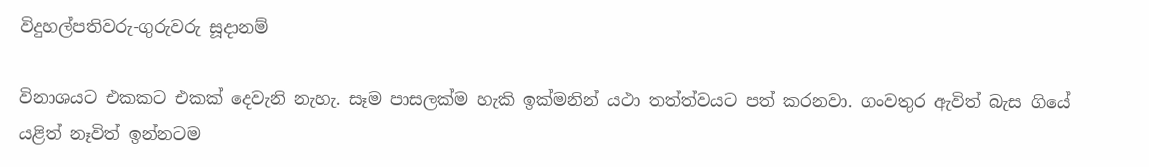විදුහල්පතිවරු-ගුරුවරු සූදානම්

විනාශයට එකකට එකක් දෙවැනි නැහැ. සෑම පාසලක්ම හැකි ඉක්මනින් යථා තත්ත්වයට පත් කරනවා. ගංවතුර ඇවිත් බැස ගියේ යළිත් නෑවිත් ඉන්නටම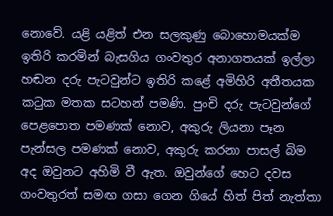නොවේ. යළි යළිත් එන සලකුණු බොහොමයක්ම ඉතිරි කරමින් බැසගිය ගංවතුර අනාගතයක් ඉල්ලා හඬන දරු පැටවුන්ට ඉතිරි කළේ අමිහිරි අතීතයක කටුක මතක සටහන් පමණි. පුංචි දරු පැටවුන්ගේ පෙළපොත පමණක් නොව, අකුරු ලියනා පෑන පැන්සල පමණක් නොව, අකුරු කරනා පාසල් බිම අද ඔවුනට අහිමි වී ඇත. ඔවුන්ගේ හෙට දවස ගංවතුරත් සමඟ ගසා ගෙන ගියේ හිත් පිත් නැත්තා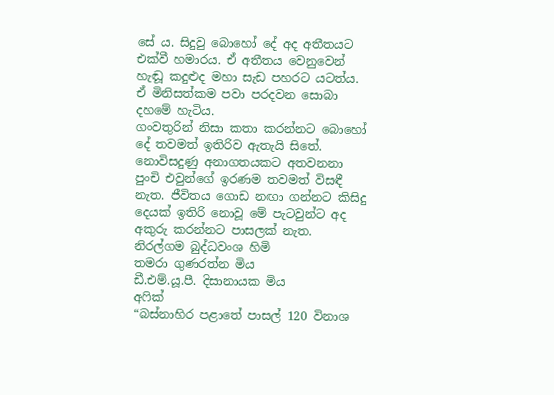සේ ය. සිදුවු බොහෝ දේ අද අතීතයට එක්වී හමාරය. ඒ අතීතය වෙනුවෙන් හැඬූ කදුළුද මහා සැඩ පහරට යටත්ය. ඒ මිනිසත්කම පවා පරදවන සොබා දහමේ හැටිය.
ගංවතුරින් නිසා කතා කරන්නට බොහෝ දේ තවමත් ඉතිරිව ඇතැයි සිතේ. නොවිසදුණු අනාගතයකට අතවනනා පුංචි එවුන්ගේ ඉරණම තවමත් විසඳී නැත. ජීවිතය ගොඩ නඟා ගන්නට කිසිදු දෙයක් ඉතිරි නොවූ මේ පැටවුන්ට අද අකුරු කරන්නට පාසලක් නැත.
නිරල්ගම බුද්ධවංශ හිමි
තමරා ගුණරත්න මිය
ඩී.එම්.යූ.පී. දිසානායක මිය
අෆික්
“බස්නාහිර පළාතේ පාසල් 120 විනාශ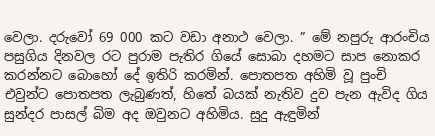වෙලා. දරුවෝ 69 000 කට වඩා අනාථ වෙලා. ” මේ නපුරු ආරංචිය පසුගිය දිනවල රට පුරාම පැතිර ගියේ සොබා දහමට සාප නොකර කරන්නට බොහෝ දේ ඉතිරි කරමින්. පොතපත අහිමි වූ පුංචි එවුන්ට පොතපත ලැබුණත්, හිතේ බයක් නැතිව දුව පැන ඇවිද ගිය සුන්දර පාසල් බිම අද ඔවුනට අහිමිය. සුදු ඇඳුමින්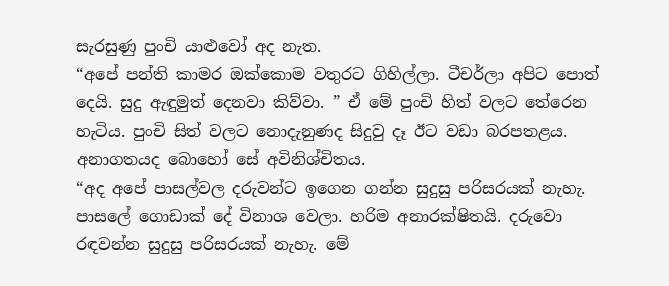සැරසුණු පුංචි යාළුවෝ අද නැත.
“අපේ පන්ති කාමර ඔක්කොම වතුරට ගිහිල්ලා. ටීචර්ලා අපිට පොත් දෙයි. සුදු ඇඳුමුත් දෙනවා කිව්වා. ” ඒ මේ පුංචි හිත් වලට තේරෙන හැටිය. පුංචි සිත් වලට නොදැනුණද සිදුවු දෑ ඊට වඩා බරපතළය. අනාගතයද බොහෝ සේ අවිනිශ්චිතය.
“අද අපේ පාසල්වල දරුවන්ට ඉගෙන ගන්න සුදුසු පරිසරයක් නැහැ. පාසලේ ගොඩාක් දේ විනාශ වෙලා. හරිම අනාරක්ෂිතයි. දරුවො රඳවන්න සුදුසු පරිසරයක් නැහැ. මේ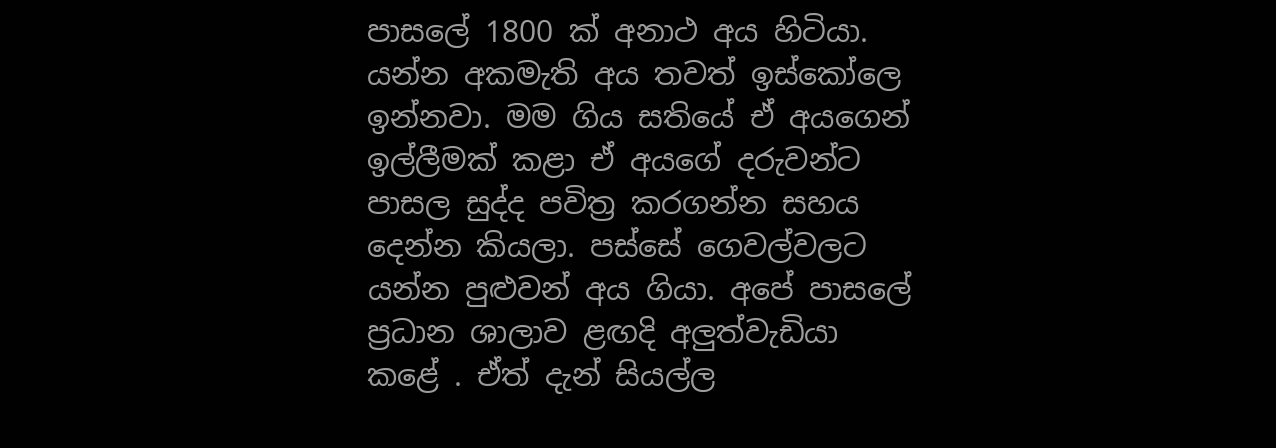පාසලේ 1800 ක් අනාථ අය හිටියා. යන්න අකමැති අය තවත් ඉස්කෝලෙ ඉන්නවා. මම ගිය සතියේ ඒ අයගෙන් ඉල්ලීමක් කළා ඒ අයගේ දරුවන්ට පාසල සුද්ද පවිත්‍ර කරගන්න සහය දෙන්න කියලා. පස්සේ ගෙවල්වලට යන්න පුළුවන් අය ගියා. අපේ පාසලේ ප්‍රධාන ශාලාව ළඟදි අලුත්වැඩියා කළේ . ඒත් දැන් සියල්ල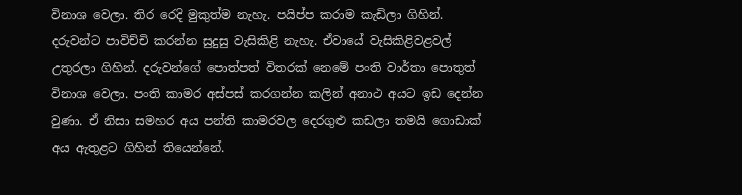විනාශ වෙලා. තිර රෙදි මුකුත්ම නැහැ. පයිප්ප කරාම කැඩිලා ගිහින්. දරුවන්ට පාවිච්චි කරන්න සුදුසු වැසිකිළි නැහැ. ඒවායේ වැසිකිළිවළවල් උතුරලා ගිහින්. දරුවන්ගේ පොත්පත් විතරක් නෙමේ පංති වාර්තා පොතුත් විනාශ වෙලා. පංති කාමර අස්පස් කරගන්න කලින් අනාථ අයට ඉඩ දෙන්න වුණා. ඒ නිසා සමහර අය පන්ති කාමරවල දෙරගුළු කඩලා තමයි ගොඩාක් අය ඇතුළට ගිහින් තියෙන්නේ.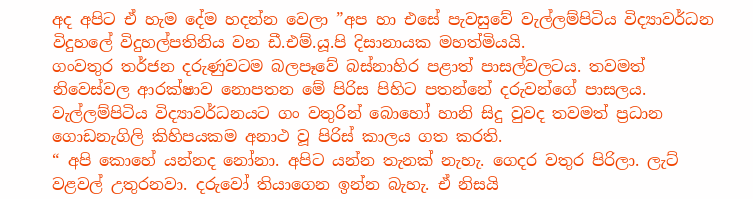අද අපිට ඒ හැම දේම හදන්න වෙලා ”අප හා එසේ පැවසුවේ වැල්ලම්පිටිය විද්‍යාවර්ධන විදුහලේ විදුහල්පතිනිය වන ඩී.එම්.යූ.පි දිසානායක මහත්මියයි.
ගංවතුර තර්ජන දරුණුවටම බලපෑවේ බස්නාහිර පළාත් පාසල්වලටය. තවමත් නිවෙස්වල ආරක්ෂාව නොපතන මේ පිරිස පිහිට පතන්නේ දරුවන්ගේ පාසලය. වැල්ලම්පිටිය විද්‍යාවර්ධනයට ගං වතුරින් බොහෝ හානි සිදු වුවද තවමත් ප්‍රධාන ගොඩනැගිලි කිහිපයකම අනාථ වූ පිරිස් කාලය ගත කරති.
“ අපි කොහේ යන්නද නෝනා. අපිට යන්න තැනක් නැහැ. ගෙදර වතුර පිරිලා. ලැට් වළවල් උතුරනවා. දරුවෝ තියාගෙන ඉන්න බැහැ. ඒ නිසයි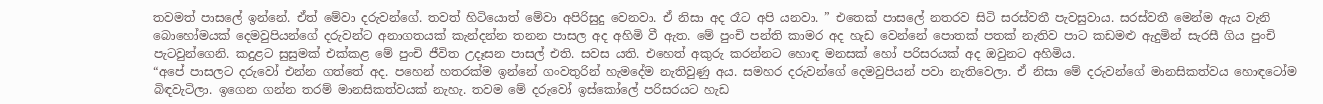තවමත් පාසලේ ඉන්නේ. ඒත් මේවා දරුවන්ගේ. තවත් හිටියොත් මේවා අපිරිසුදු වෙනවා. ඒ නිසා අද රෑට අපි යනවා. ” එතෙක් පාසලේ නතරව සිටි සරස්වතී පැවසුවාය. සරස්වතී මෙන්ම ඇය වැනි බොහෝමයක් දෙමවුපියන්ගේ දරුවන්ට අනාගතයක් කැන්දන්න තනන පාසල අද අහිමි වී ඇත. මේ පුංචි පන්ති කාමර අද හැඩ වෙන්නේ පොතක් පතක් නැතිව පාට කඩමළු ඇදුමින් සැරසී ගිය පුංචි පැටවුන්ගෙනි. කදුළට සුසුමක් එක්කළ මේ පුංචි ජීවිත උදෑසන පාසල් එති. සවස යති. එහෙත් අකුරු කරන්නට හොඳ මනසක් හෝ පරිසරයක් අද ඔවුනට අහිමිය.
“අපේ පාසලට දරුවෝ එන්න ගත්තේ අද. පහෙන් හතරක්ම ඉන්නේ ගංවතුරින් හැමදේම නැතිවුණු අය. සමහර දරුවන්ගේ දෙමවුපියන් පවා නැතිවෙලා. ඒ නිසා මේ දරුවන්ගේ මානසිකත්වය හොඳටෝම බිඳවැටිලා. ඉගෙන ගන්න තරම් මානසිකත්වයක් නැහැ. තවම මේ දරුවෝ ඉස්කෝලේ පරිසරයට හැඩ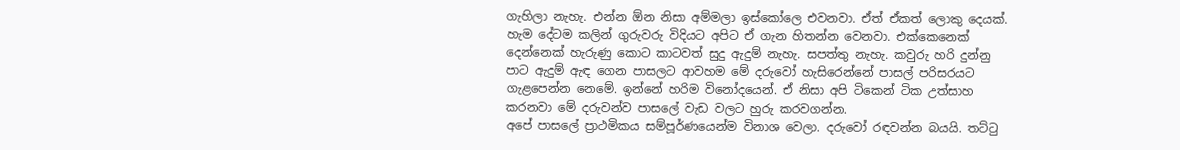ගැහිලා නැහැ. එන්න ඕන නිසා අම්මලා ඉස්කෝලෙ එවනවා. ඒත් ඒකත් ලොකු දෙයක්. හැම දේටම කලින් ගුරුවරු විදියට අපිට ඒ ගැන හිතන්න වෙනවා. එක්කෙනෙක් දෙන්නෙක් හැරුණු කොට කාටවත් සුදු ඇදුම් නැහැ. සපත්තු නැහැ. කවුරු හරි දුන්නු පාට ඇදුම් ඇඳ ගෙන පාසලට ආවහම මේ දරුවෝ හැසිරෙන්නේ පාසල් පරිසරයට ගැළපෙන්න නෙමේ. ඉන්නේ හරිම විනෝදයෙන්. ඒ නිසා අපි ටිකෙන් ටික උත්සාහ කරනවා මේ දරුවන්ව පාසලේ වැඩ වලට හුරු කරවගන්න.
අපේ පාසලේ ප්‍රාථමිකය සම්පූර්ණයෙන්ම විනාශ වෙලා. දරුවෝ රඳවන්න බයයි. තට්ටු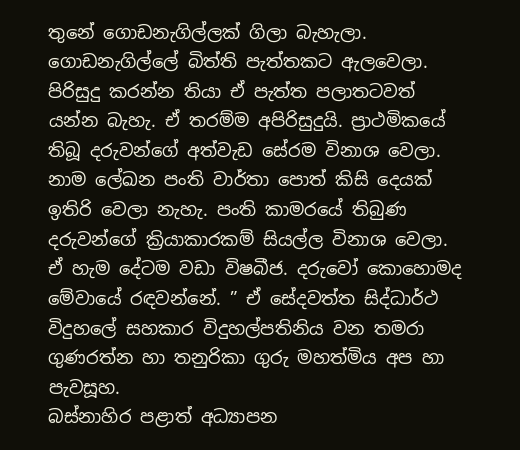තුනේ ගොඩනැගිල්ලක් ගිලා බැහැලා. ගොඩනැගිල්ලේ බිත්ති පැත්තකට ඇලවෙලා. පිරිසුදු කරන්න තියා ඒ පැත්ත පලාතටවත් යන්න බැහැ. ඒ තරම්ම අපිරිසුදුයි. ප්‍රාථමිකයේ තිබූ දරුවන්ගේ අත්වැඩ සේරම විනාශ වෙලා. නාම ලේඛන පංති වාර්තා පොත් කිසි දෙයක් ඉතිරි වෙලා නැහැ. පංති කාමරයේ තිබුණ දරුවන්ගේ ක්‍රියාකාරකම් සියල්ල විනාශ වෙලා. ඒ හැම දේටම වඩා විෂබීජ. දරුවෝ කොහොමද මේවායේ රඳවන්නේ. ” ඒ සේදවත්ත සිද්ධාර්ථ විදුහලේ සහකාර විදුහල්පතිනිය වන තමරා ගුණරත්න හා තනුරිකා ගුරු මහත්මිය අප හා පැවසූහ.
බස්නාහිර පළාත් අධ්‍යාපන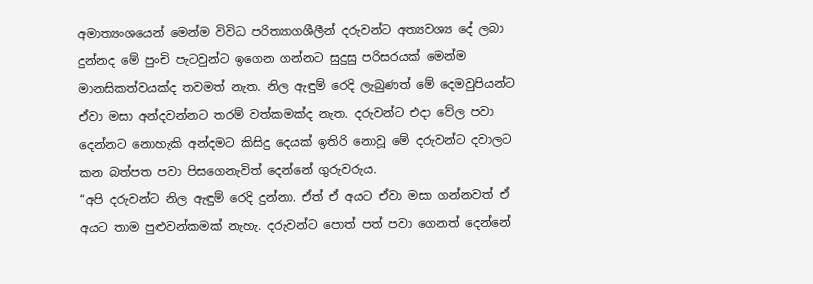අමාත්‍යංශයෙන් මෙන්ම විවිධ පරිත්‍යාගශීලීන් දරුවන්ට අත්‍යවශ්‍ය දේ ලබා දුන්නද මේ පුංචි පැටවුන්ට ඉගෙන ගන්නට සුදුසු පරිසරයක් මෙන්ම මානසිකත්වයක්ද තවමත් නැත. නිල ඇඳු‍ම් රෙදි ලැබුණත් මේ දෙමවුපියන්ට ඒවා මසා අන්දවන්නට තරම් වත්කමක්ද නැත. දරුවන්ට එදා වේල පවා දෙන්නට නොහැකි අන්දමට කිසිදු දෙයක් ඉතිරි නොවූ මේ දරුවන්ට දවාලට කන බත්පත පවා පිසගෙනැවිත් දෙන්නේ ගුරුවරුය.
“අපි දරුවන්ට නිල ඇඳුම් රෙදි දුන්නා. ඒත් ඒ අයට ඒවා මසා ගන්නවත් ඒ අයට තාම පුළුවන්කමක් නැහැ. දරුවන්ට පොත් පත් පවා ගෙනත් දෙන්නේ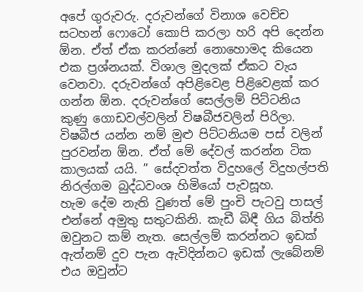අපේ ගුරුවරු. දරුවන්ගේ විනාශ වෙච්ච සටහන් ෆොටෝ කොපි කරලා හරි අපි දෙන්න ඕන. ඒත් ඒක කරන්නේ නොහොමද කියෙන එක ප්‍රශ්නයක්. විශාල මුදලක් ඒකට වැය වෙනවා. දරුවන්ගේ අපිළිවෙළ පිළිවෙළක් කර ගන්න ඕන. දරුවන්ගේ සෙල්ලම් පිට්ටනිය කුණු ගොඩවල්වලින් විෂබීජවලින් පිරිලා. විෂබීජ යන්න නම් මුළු පිට්ටනියම පස් වලින් පුරවන්න ඕන. ඒත් මේ දේවල් කරන්න ටික කාලයක් යයි. ” සේදවත්ත විදුහලේ විදුහල්පති නිරල්ගම බුද්ධවංශ හිමියෝ පැවසූහ.
හැම දේම නැති වුණත් මේ පුංචි පැටවු පාසල් එන්නේ අමුතු සතුටකිනි. කැඩී බිඳී ගිය බිත්ති ඔවුනට කම් නැත. සෙල්ලම් කරන්නට ඉඩක් ඇත්නම් දුව පැන ඇවිදින්නට ඉඩක් ලැබේනම් එය ඔවුන්ට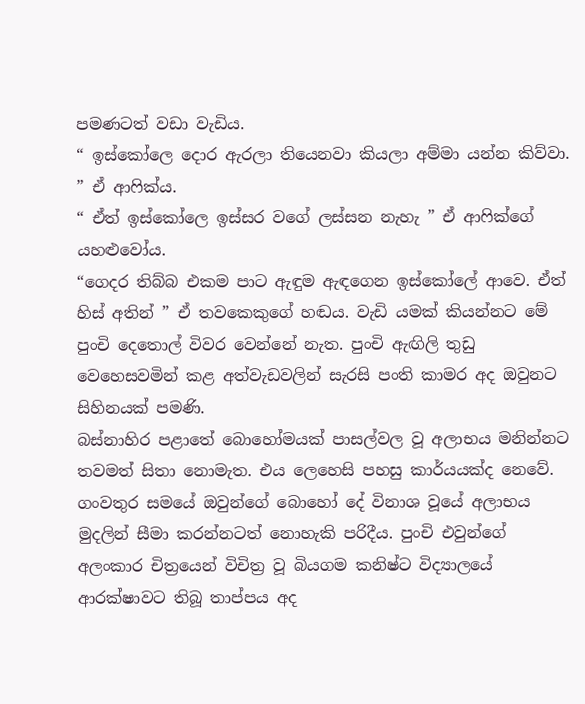පමණටත් වඩා වැඩිය.
“ ඉස්කෝලෙ දොර ඇරලා තියෙනවා කියලා අම්මා යන්න කිව්වා. ” ඒ ආෆික්ය.
“ ඒත් ඉස්කෝලෙ ඉස්සර වගේ ලස්සන නැහැ ” ඒ ආෆික්ගේ යහළුවෝය.
“ගෙදර තිබ්බ එකම පාට ඇඳුම ඇඳගෙන ඉස්කෝලේ ආවෙ. ඒත් හිස් අතින් ” ඒ තවකෙකුගේ හඬය. වැඩි යමක් කියන්නට මේ පුංචි දෙතොල් විවර වෙන්නේ නැත. පුංචි ඇඟිලි තුඩු වෙහෙසවමින් කළ අත්වැඩවලින් සැරසි පංති කාමර අද ඔවුනට සිහිනයක් පමණි.
බස්නාහිර පළාතේ බොහෝමයක් පාසල්වල වූ අලාභය මනින්නට තවමත් සිතා නොමැත. එය ලෙහෙසි පහසු කාර්යයක්ද නෙවේ. ගංවතුර සමයේ ඔවුන්ගේ බොහෝ දේ විනාශ වූයේ අලාභය මුදලින් සීමා කරන්නටත් නොහැකි පරිදීය. පුංචි එවුන්ගේ අලංකාර චිත්‍රයෙන් විචිත්‍ර වූ බියගම කනිෂ්ට විද්‍යාලයේ ආරක්ෂාවට තිබූ තාප්පය අද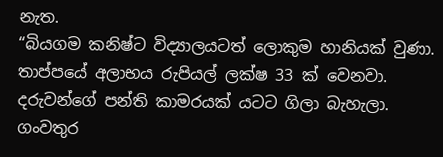නැත.
“බියගම කනිෂ්ට විද්‍යාලයටත් ලොකුම හානියක් වුණා. තාප්පයේ අලාභය රුපියල් ලක්ෂ 33 ක් වෙනවා. දරුවන්ගේ පන්ති කාමරයක් යටට ගිලා බැහැලා. ගංවතුර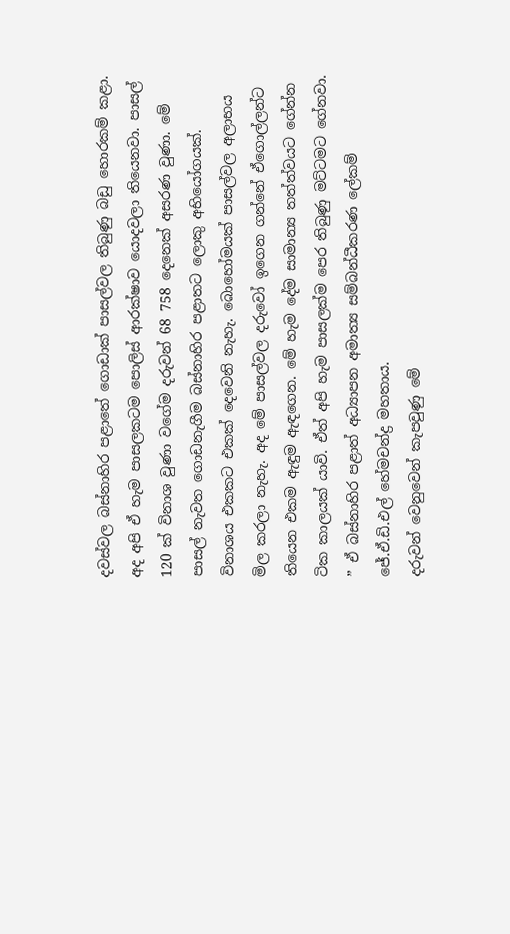දවස්වල බස්නාහිර පළාතේ ගොඩාක් පාසල්වල තිබුණු බඩු හොරකම් කළා. අද අපි ඒ හැම පාසලකටම පොලිස් ආරක්ෂාව යොදවලා තියෙනවා. පාසල් 120 ක් විනාශ වුණා වගේම දරුවන් 68 758 දෙනෙක් අසරණ වුණා. මේ පාසල් නැවත ගොඩනැගීම බස්නාහිර පළාතට ලොකු අභියෝගයක්. විනාශය එකකට එකක් දෙවෙනි නැහැ. බොහෝමයක් පාසල්වල අලාභය මිල කරලා නැහැ. අද මේ පාසල්වල දරුවෝ ඉගෙන ගන්නේ ඒගොල්ලන්ට තියෙන එකම ඇඳුම ඇඳගෙන. මේ හැම දේම සාමාන්‍ය තත්ත්වයට ගේන්න ටික කාලයක් යාවි. ඒත් අපි හැම පාසලක්ම පෙර තිබුණු මට්ටමට ගේනවා. ” ඒ බස්නාහිර පළාත් අධ්‍යාපන අමාත්‍ය සම්බන්ධීකරණ ලේකම් ජේ.ඒ.ඩි.එල් හේමචන්ද්‍ර මහතාය.
දරුවන් වෙනුවෙන් කැපවුණු මේ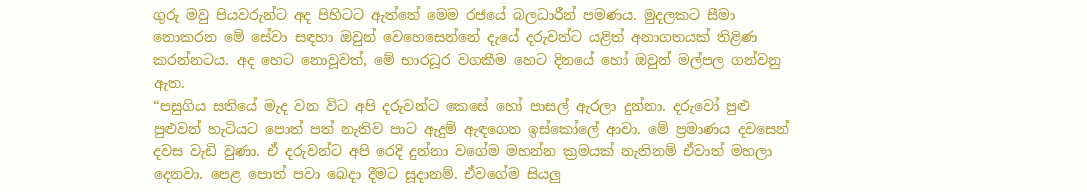ගුරු මවු‍ පියවරුන්ට අද පිහිටට ඇත්තේ මෙම රජයේ බලධාරීන් පමණය. මුදලකට සීමා නොකරන මේ සේවා සඳහා ඔවුන් වෙහෙසෙන්නේ දැයේ දරුවන්ට යළිත් අනාගතයක් තිළිණ කරන්නටය. අද හෙට නොවූවත්, මේ භාරධූර වගකීම හෙට දිනයේ හෝ ඔවුන් මල්පල ගන්වනු ඇත.
“පසුගිය සතියේ මැද වන විට අපි දරුවන්ට කෙසේ හෝ පාසල් ඇරලා දුන්නා. දරුවෝ පුළු පුළුවන් හැටියට පොත් පත් නැතිව පාට ඇදුම් ඇඳගෙන ඉස්කෝලේ ආවා. මේ ප්‍රමාණය දවසෙන් දවස වැඩි වුණා. ඒ දරුවන්ට අපි රෙදි දුන්නා වගේම මහන්න ක්‍රමයක් නැතිනම් ඒවාත් මහලා දෙනවා. පෙළ පොත් පවා බෙදා දීමට සූදානම්. ඒවගේම සියලු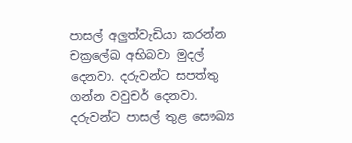පාසල් අලුත්වැඩියා කරන්න චක්‍රලේඛ අභිබවා මුදල් දෙනවා. දරුවන්ට සපත්තු ගන්න වවුචර් දෙනවා. දරුවන්ට පාසල් තුළ සෞඛ්‍ය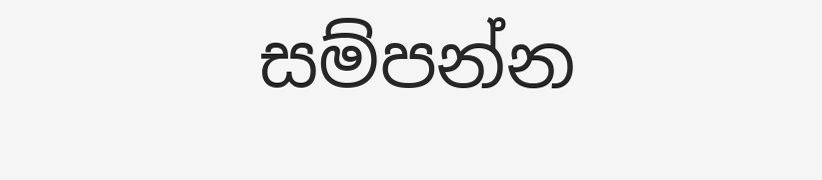සම්පන්න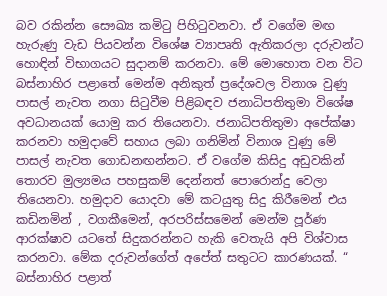බව රකින්න සෞඛ්‍ය කමිටු පිහිටුවනවා. ඒ වගේම මඟ හැරුණු වැඩ පියවන්න විශේෂ ව්‍යාපෘති ඇතිකරලා දරුවන්ට හොඳින් විභාගයට සුදානම් කරනවා. මේ මොහොත වන විට බස්නාහිර පළාතේ මෙන්ම අනිකුත් ප්‍රදේශවල විනාශ වුණු පාසල් නැවත නගා සිටුවීම පිළිබඳව ජනාධිපතිතුමා විශේෂ අවධානයක් ‍යොමු කර තියෙනවා. ජනාධිපතිතුමා අපේක්ෂා කරනවා හමුදාවේ සහාය ලබා ගනිමින් විනාශ වුණු මේ පාසල් නැවත ගොඩනඟන්නට. ඒ වගේම කිසිදු අඩුවකින් තොරව මුල්‍යමය පහසුකම් දෙන්නත් පොරොන්දු වෙලා තියෙනවා. හමුදාව යොදවා මේ කටයුතු සිදු කිරීමෙන් එය කඩිනමින් , වගකීමෙන්, අරපරිස්සමෙන් මෙන්ම පූර්ණ ආරක්ෂාව යටතේ සිදුකරන්නට හැකි වෙතැයි අපි විශ්වාස කරනවා‍. මේක දරුවන්ගේත් අපේත් සතුටට කාරණයක්. “ බස්නාහිර පළාත්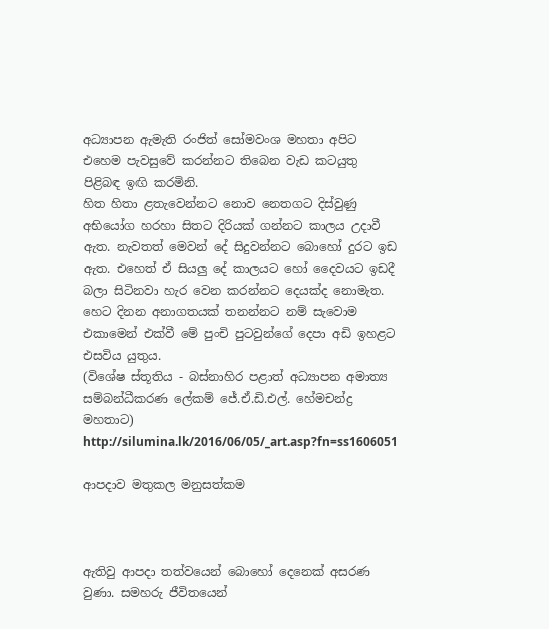අධ්‍යාපන ඇමැති රංජිත් සෝමවංශ මහතා අපිට එහෙම පැවසුවේ කරන්නට තිබෙන වැඩ කටයුතු පිළිබඳ ඉඟි කරමිනි.
හිත හිතා ළතැවෙන්නට නොව නෙතගට දිස්වුණු අභියෝග හරහා සිතට දිරියක් ගන්නට කාලය උදාවී ඇත. නැවතත් මෙවන් දේ සිදුවන්නට බොහෝ දුරට ඉඩ ඇත. එහෙත් ඒ සියලු දේ කාලයට හෝ දෛවයට ඉඩදී බලා සිටිනවා හැර වෙන කරන්නට දෙයක්ද නොමැත. හෙට දිනන අනාගතයක් තනන්නට නම් සැවොම එකාමෙන් එක්වී මේ පුංචි පුටවුන්ගේ දෙපා අඩි ඉහළට එසවිය යුතුය.
(විශේෂ ස්තූතිය - බස්නාහිර පළාත් අධ්‍යාපන අමාත්‍ය සම්බන්ධීකරණ ලේකම් ජේ.ඒ.ඩි.එල්. හේමචන්ද්‍ර මහතාට)
http://silumina.lk/2016/06/05/_art.asp?fn=ss1606051

ආපදාව මතුකල මනුසත්කම



ඇතිවු ආපදා තත්වයෙන් බොහෝ දෙනෙක් අසරණ වුණා. සමහරු ජීවිතයෙන්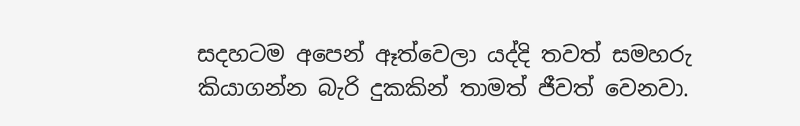සදහටම අපෙන් ඈත්වෙලා යද්දි තවත් සමහරු කියාගන්න බැරි දුකකින් තාමත් ජීවත් වෙනවා.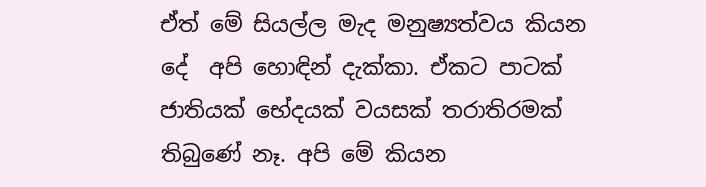ඒත් මේ සියල්ල මැද මනුෂ්‍යත්වය කියන දේ  අපි හොඳින් දැක්කා. ඒකට පාටක් ජාතියක් භේදයක් වයසක් තරාතිරමක් තිබුණේ නෑ. අපි මේ කියන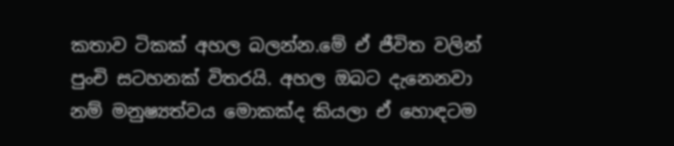කතාව ටිකක් අහල බලන්න.මේ ඒ ජීවිත වලින් පුංචි සටහනක් විතරයි. අහල ඔබට දැනෙනවා නම් මනුෂ්‍යත්වය මොකක්ද කියලා ඒ හොඳටම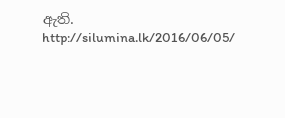ඇති.
http://silumina.lk/2016/06/05/